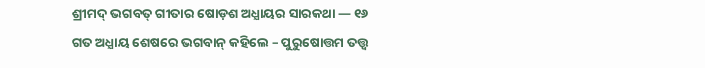ଶ୍ରୀମଦ୍ ଭଗବତ୍ ଗୀତାର ଷୋଡ଼ଶ ଅଧ୍ଯାୟର ସାରକଥା — ୧୬
ଗତ ଅଧ୍ଯାୟ ଶେଷରେ ଭଗବାନ୍ କହିଲେ – ପୁରୁଷୋତ୍ତମ ତତ୍ତ୍ବ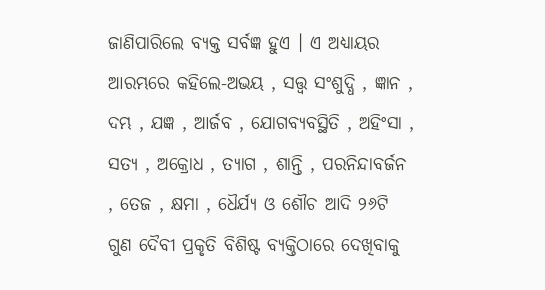ଜାଣିପାରିଲେ ବ୍ଯକ୍ତ ସର୍ବଜ୍ଞ ହୁଏ । ଏ ଅଧ୍ଯାୟର ଆରମ୍ଭରେ କହିଲେ-ଅଭୟ , ସତ୍ତ୍ବ ସଂଶୁଦ୍ଧି , ଜ୍ଞାନ , ଦମ୍ଭ , ଯଜ୍ଞ , ଆର୍ଜବ , ଯୋଗବ୍ଯବସ୍ଥିତି , ଅହିଂସା , ସତ୍ଯ , ଅକ୍ରୋଧ , ତ୍ଯାଗ , ଶାନ୍ତି , ପରନିନ୍ଦାବର୍ଜନ , ତେଜ , କ୍ଷମା , ଧୈର୍ଯ୍ୟ ଓ ଶୌଚ ଆଦି ୨୬ଟି ଗୁଣ ଦୈବୀ ପ୍ରକୃତି ବିଶିଷ୍ଟ ବ୍ଯକ୍ତିଠାରେ ଦେଖିବାକୁ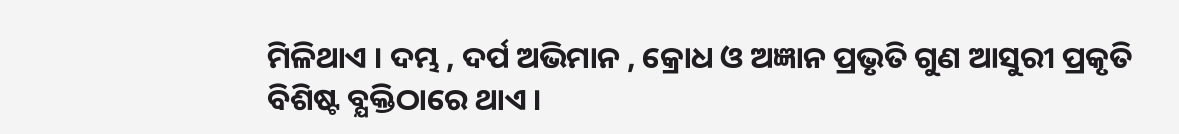ମିଳିଥାଏ । ଦମ୍ଭ , ଦର୍ପ ଅଭିମାନ , କ୍ରୋଧ ଓ ଅଜ୍ଞାନ ପ୍ରଭୃତି ଗୁଣ ଆସୁରୀ ପ୍ରକୃତି ବିଶିଷ୍ଟ ବ୍ଯକ୍ତିଠାରେ ଥାଏ ।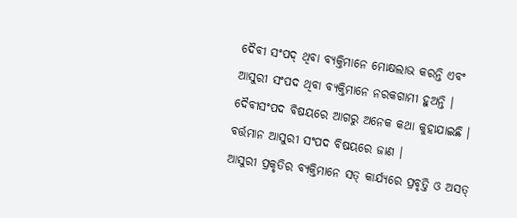ଦୈବୀ ସଂପଦ୍ ଥିବା ବ୍ଯକ୍ତିମାନେ ମୋକ୍ଷଲାଭ କରନ୍ତି ଏବଂ ଆସୁରୀ ସଂପଦ ଥିବା ବ୍ଯକ୍ତିମାନେ ନରକଗାମୀ ହୁଅନ୍ତି । ଦୈବୀସଂପଦ ବିଷୟରେ ଆଗରୁ ଅନେକ କଥା କୁହାଯାଇଛି । ବର୍ତ୍ତମାନ ଆସୁରୀ ସଂପଦ ବିଷୟରେ ଜାଣ ।
ଆସୁରୀ ପ୍ରକୃତିର ବ୍ଯକ୍ତିମାନେ ସତ୍ କାର୍ଯ୍ଯରେ ପ୍ରବୃତ୍ତି ଓ ଅସତ୍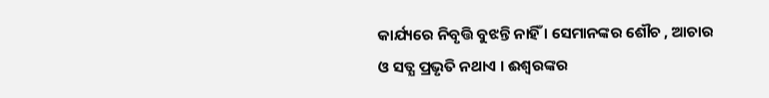କାର୍ଯ୍ୟରେ ନିବୃତ୍ତି ବୁଝନ୍ତି ନାହିଁ । ସେମାନଙ୍କର ଶୌଚ , ଆଚାର ଓ ସତ୍ଯ ପ୍ରଭୃତି ନଥାଏ । ଈଶ୍ବରଙ୍କର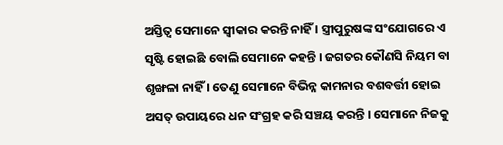ଅସ୍ତିତ୍ବ ସେମାନେ ସ୍ବୀକାର କରନ୍ତି ନାହିଁ । ସ୍ତ୍ରୀପୁରୁଷଙ୍କ ସଂଯୋଗରେ ଏ ସୃଷ୍ଟି ହୋଇଛି ବୋଲି ସେମାନେ କହନ୍ତି । ଜଗତର କୌଣସି ନିୟମ ବା ଶୃଙ୍ଖଳା ନାହିଁ । ତେଣୁ ସେମାନେ ବିଭିନ୍ନ କାମନାର ବଶବର୍ତ୍ତୀ ହୋଇ ଅସତ୍ ଉପାୟରେ ଧନ ସଂଗ୍ରହ କରି ସଞ୍ଚୟ କରନ୍ତି । ସେମାନେ ନିଜକୁ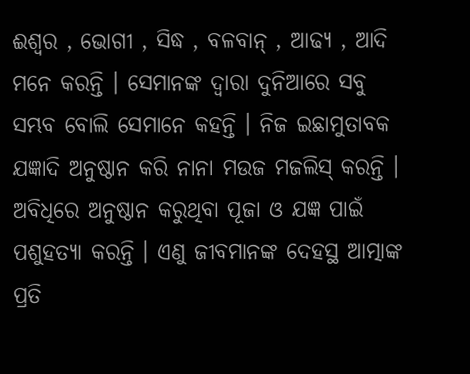ଈଶ୍ବର , ଭୋଗୀ , ସିଦ୍ଧ , ବଳବାନ୍ , ଆଢ୍ଯ , ଆଦି ମନେ କରନ୍ତି । ସେମାନଙ୍କ ଦ୍ବାରା ଦୁନିଆରେ ସବୁ ସମ୍ଭବ ବୋଲି ସେମାନେ କହନ୍ତି । ନିଜ ଇଛାମୁତାବକ ଯଜ୍ଞାଦି ଅନୁଷ୍ଠାନ କରି ନାନା ମଉଜ ମଜଲିସ୍ କରନ୍ତି । ଅବିଧିରେ ଅନୁଷ୍ଠାନ କରୁଥିବା ପୂଜା ଓ ଯଜ୍ଞ ପାଇଁ ପଶୁହତ୍ଯା କରନ୍ତି । ଏଣୁ ଜୀବମାନଙ୍କ ଦେହସ୍ଥ ଆତ୍ମାଙ୍କ ପ୍ରତି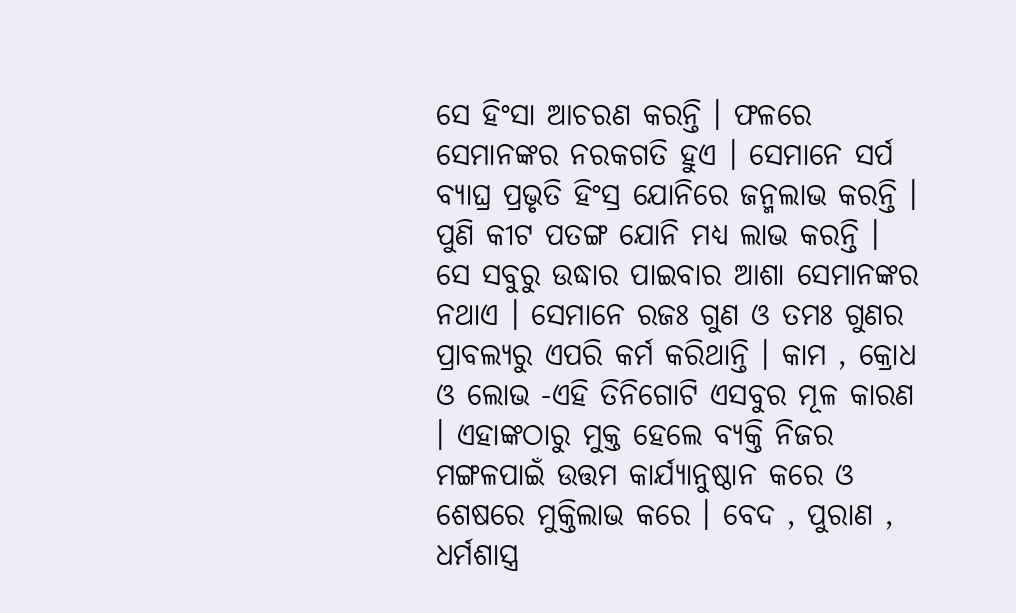ସେ ହିଂସା ଆଚରଣ କରନ୍ତି । ଫଳରେ ସେମାନଙ୍କର ନରକଗତି ହୁଏ । ସେମାନେ ସର୍ପ ବ୍ଯାଘ୍ର ପ୍ରଭୃତି ହିଂସ୍ର ଯୋନିରେ ଜନ୍ମଲାଭ କରନ୍ତି । ପୁଣି କୀଟ ପତଙ୍ଗ ଯୋନି ମଧ୍ଯ ଲାଭ କରନ୍ତି । ସେ ସବୁରୁ ଉଦ୍ଧାର ପାଇବାର ଆଶା ସେମାନଙ୍କର ନଥାଏ । ସେମାନେ ରଜଃ ଗୁଣ ଓ ତମଃ ଗୁଣର ପ୍ରାବଲ୍ଯରୁ ଏପରି କର୍ମ କରିଥାନ୍ତି । କାମ , କ୍ରୋଧ ଓ ଲୋଭ -ଏହି ତିନିଗୋଟି ଏସବୁର ମୂଳ କାରଣ । ଏହାଙ୍କଠାରୁ ମୁକ୍ତ ହେଲେ ବ୍ଯକ୍ତି ନିଜର ମଙ୍ଗଳପାଇଁ ଉତ୍ତମ କାର୍ଯ୍ଯାନୁଷ୍ଠାନ କରେ ଓ ଶେଷରେ ମୁକ୍ତିଲାଭ କରେ । ବେଦ , ପୁରାଣ , ଧର୍ମଶାସ୍ତ୍ର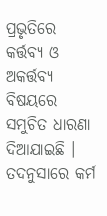ପ୍ରଭୃତିରେ କର୍ତ୍ତବ୍ୟ ଓ ଅକର୍ତ୍ତବ୍ଯ ବିଷୟରେ ସମୁଚିତ ଧାରଣା ଦିଆଯାଇଛି । ତଦନୁସାରେ କର୍ମ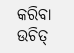କରିବା ଉଚିତ୍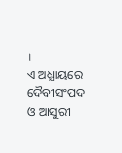।
ଏ ଅଧ୍ଯାୟରେ ଦୈବୀସଂପଦ ଓ ଆସୁରୀ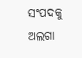ସଂପଦକୁ ଅଲଗା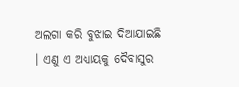ଅଲଗା କରି ବୁଝାଇ ଦିଆଯାଇଛି । ଏଣୁ ଏ ଅଧ୍ଯାୟକୁ ଦୈବାସୁର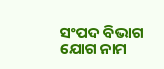ସଂପଦ ବିଭାଗ ଯୋଗ ନାମ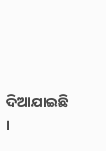ଦିଆଯାଇଛି ।